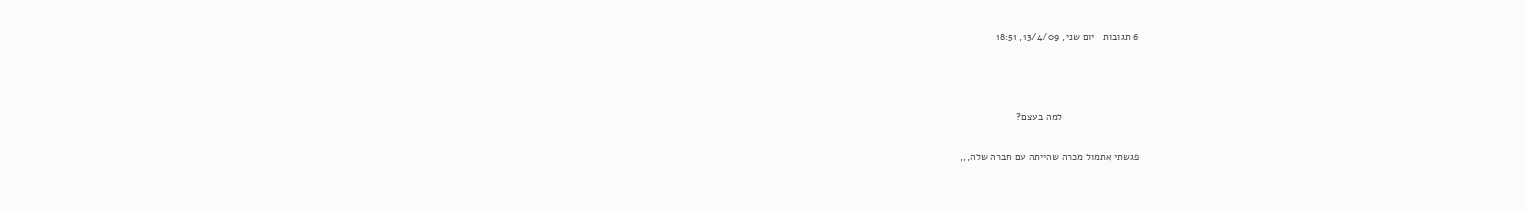6 תגובות   יום שני, 13/4/09, 18:51



                           למה בעצם?

פגשתי אתמול מכרה שהייתה עם חברה שלה,,,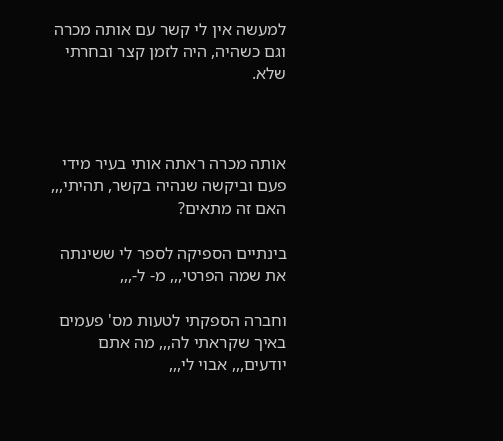למעשה אין לי קשר עם אותה מכרה וגם כשהיה, היה לזמן קצר ובחרתי שלא.



אותה מכרה ראתה אותי בעיר מידי פעם וביקשה שנהיה בקשר, תהיתי,,, האם זה מתאים?

בינתיים הספיקה לספר לי ששינתה את שמה הפרטי,,, מ- ל-,,,

וחברה הספקתי לטעות מס' פעמים באיך שקראתי לה,,, מה אתם יודעים,,, אבוי לי,,,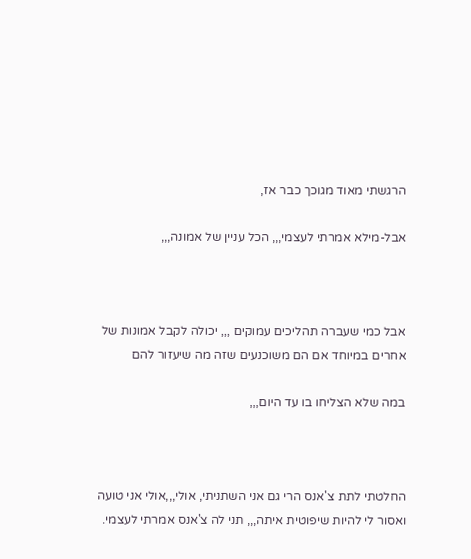הרגשתי מאוד מגוכך כבר אז,

אבל-מילא אמרתי לעצמי,,, הכל עניין של אמונה,,,



אבל כמי שעברה תהליכים עמוקים ,,, יכולה לקבל אמונות של אחרים במיוחד אם הם משוכנעים שזה מה שיעזור להם

במה שלא הצליחו בו עד היום,,,



החלטתי לתת צ'אנס הרי גם אני השתניתי, אולי,,,אולי אני טועה ואסור לי להיות שיפוטית איתה,,, תני לה צ'אנס אמרתי לעצמי.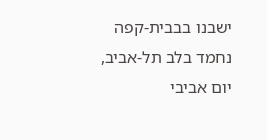ישבנו בבבית-קפה נחמד בלב תל-אביב, יום אביבי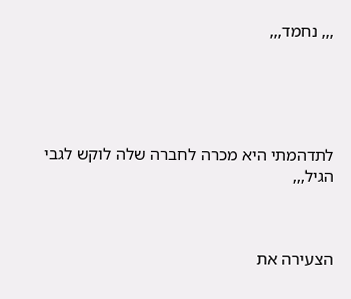,,, נחמד,,,





לתדהמתי היא מכרה לחברה שלה לוקש לגבי הגיל,,,



הצעירה את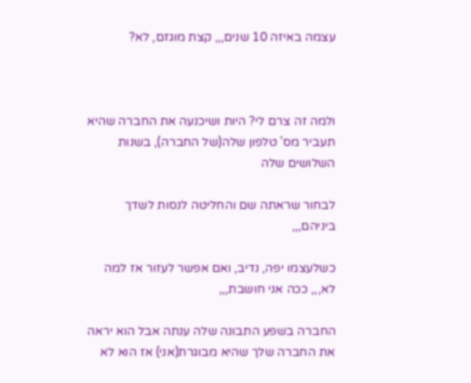עצמה באיזה 10 שנים,,, קצת מוגזם, לא?



ולמה זה צרם לי? היות ושיכנעה את החברה שהיא תעביר מס' טלפון שלה(של החברה), בשנות השלושים שלה

לבחור שראתה שם והחליטה לנסות לשדך ביניהם,,,

כשלעצמו יפה, נדיב, ואם אפשר לעזור אז למה לא,,, ככה אני חושבת,,,

החברה בשפע התבונה שלה ענתה אבל הוא יראה את החברה שלך שהיא מבוגרת(אני) אז הוא לא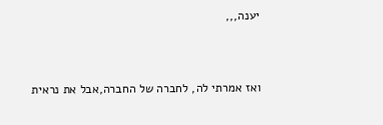יענה,,,



ואז אמרתי לה, לחברה של החברה,אבל את נראית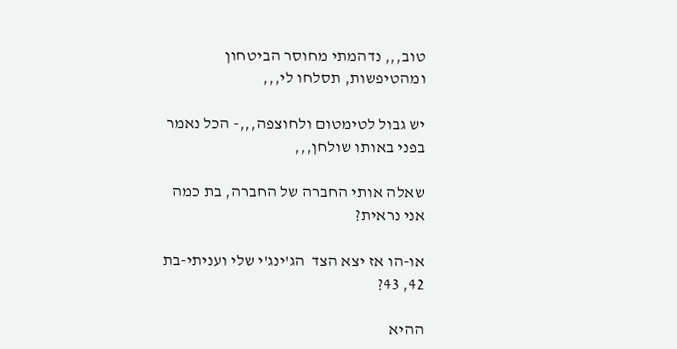טוב,,, נדהמתי מחוסר הביטחון ומהטיפשות, תסלחו לי,,,

יש גבול לטימטום ולחוצפה,,,- הכל נאמר בפני באותו שולחן,,,

שאלה אותי החברה של החברה, בת כמה אני נראית?

או-הו אז יצא הצד  הג'ינג'י שלי ועניתי-בת 42, 43?

ההיא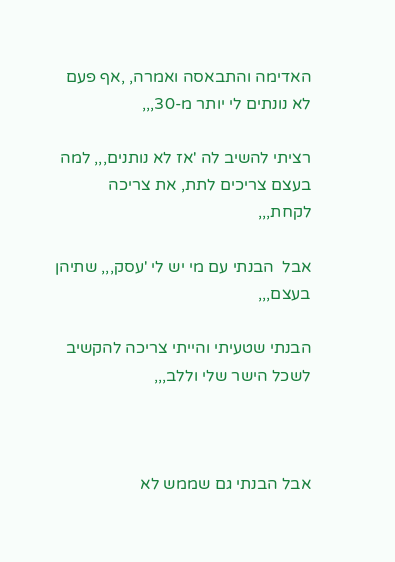האדימה והתבאסה ואמרה, ,אף פעם לא נונתים לי יותר מ-30,,,

רציתי להשיב לה 'אז לא נותנים,,, למה בעצם צריכים לתת, את צריכה לקחת,,,

אבל  הבנתי עם מי יש לי 'עסק,,, שתיהן בעצם,,,

הבנתי שטעיתי והייתי צריכה להקשיב לשכל הישר שלי וללב,,,



אבל הבנתי גם שממש לא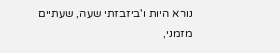נורא היות ו'ביזבזתי שעה, שעתיים מזמני,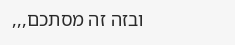ובזה זה מסתכם,,,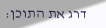דרג את התוכן: